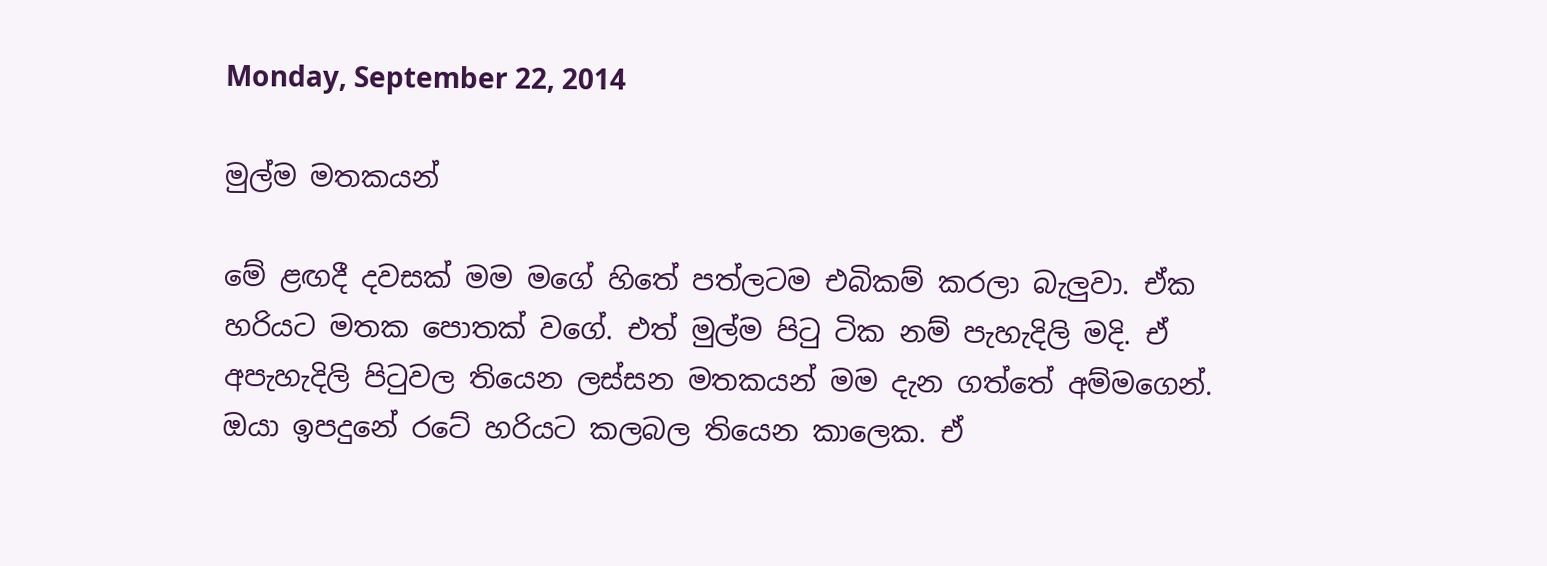Monday, September 22, 2014

මුල්ම මතකයන්

මේ ළඟදී දවසක් මම මගේ හිතේ පත්ලටම එබිකම් කරලා බැලුවා. ඒක හරියට මතක පොතක් වගේ. එත් මුල්ම පිටු ටික නම් පැහැදිලි මදි. ඒ අපැහැදිලි පිටුවල තියෙන ලස්සන මතකයන් මම දැන ගත්තේ අම්මගෙන්.
ඔයා ඉපදුනේ රටේ හරියට කලබල තියෙන කාලෙක. ඒ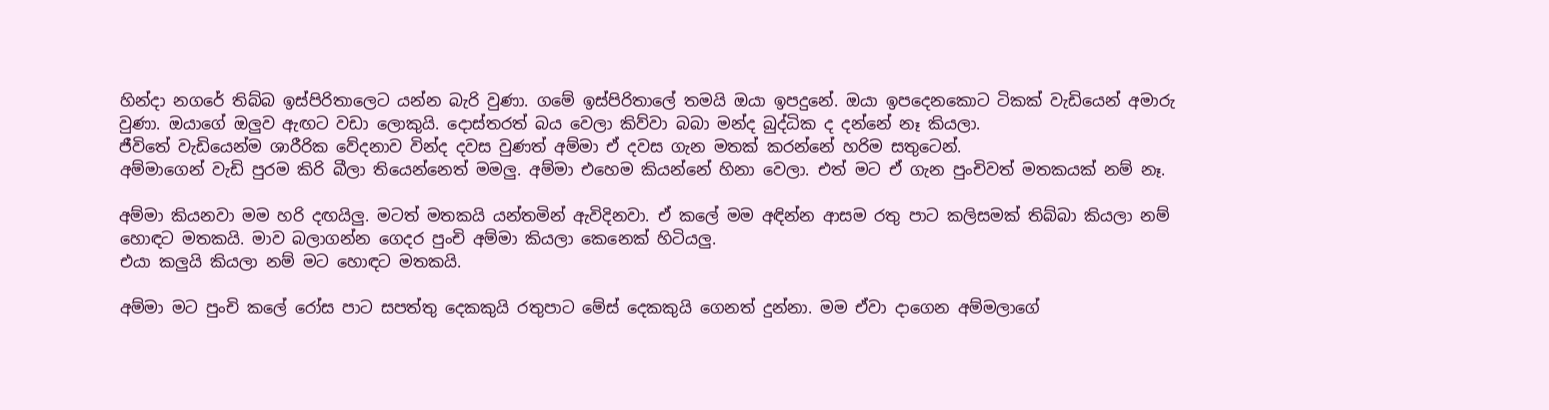හින්දා නගරේ තිබ්බ ඉස්පිරිතාලෙට යන්න බැරි වුණා. ගමේ ඉස්පිරිතාලේ තමයි ඔයා ඉපදුනේ. ඔයා ඉපදෙනකොට ටිකක් වැඩියෙන් අමාරු වුණා. ඔයාගේ ඔලුව ඇඟට වඩා ලොකුයි. දොස්තරත් බය වෙලා කිව්වා බබා මන්ද බුද්ධික ද දන්නේ නෑ කියලා.
ජීවිතේ වැඩියෙන්ම ශාරීරික වේදනාව වින්ද දවස වුණත් අම්මා ඒ දවස ගැන මතක් කරන්නේ හරිම සතුටෙන්.
අම්මාගෙන් වැඩි පුරම කිරි බීලා තියෙන්නෙත් මමලු. අම්මා එහෙම කියන්නේ හිනා වෙලා. එත් මට ඒ ගැන පුංචිවත් මතකයක් නම් නෑ.

අම්මා කියනවා මම හරි දඟයිලු. මටත් මතකයි යන්තමින් ඇවිදිනවා. ඒ කලේ මම අඳින්න ආසම රතු පාට කලිසමක් තිබ්බා කියලා නම් හොඳට මතකයි. මාව බලාගන්න ගෙදර පුංචි අම්මා කියලා කෙනෙක් හිටියලු.
එයා කලුයි කියලා නම් මට හොඳට මතකයි.

අම්මා මට පුංචි කලේ රෝස පාට සපත්තු දෙකකුයි රතුපාට මේස් දෙකකුයි ගෙනත් දුන්නා. මම ඒවා දාගෙන අම්මලාගේ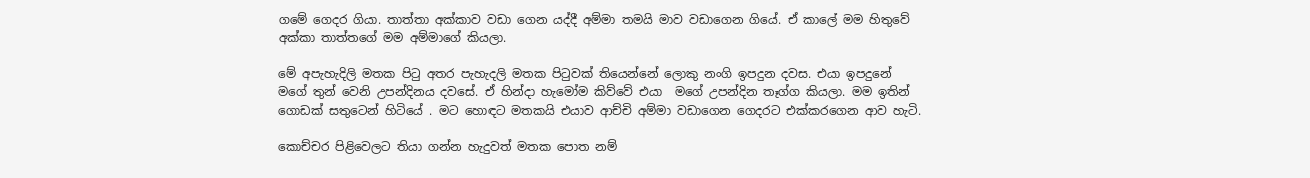ගමේ ගෙදර ගියා. තාත්තා අක්කාව වඩා ගෙන යද්දී අම්මා තමයි මාව වඩාගෙන ගියේ. ඒ කාලේ මම හිතුවේ අක්කා තාත්තගේ මම අම්මාගේ කියලා.

මේ අපැහැදිලි මතක පිටු අතර පැහැදලි මතක පිටුවක් තියෙන්නේ ලොකු නංගි ඉපදුන දවස. එයා ඉපදුනේ මගේ තුන් වෙනි උපන්දිනය දවසේ. ඒ හින්දා හැමෝම කිව්වේ එයා  මගේ උපන්දින තෑග්ග කියලා. මම ඉතින් ගොඩක් සතුටෙන් හිටියේ . මට හොඳට මතකයි එයාව ආච්චි අම්මා වඩාගෙන ගෙදරට එක්කරගෙන ආව හැටි.

කොච්චර පිළිවෙලට තියා ගන්න හැදුවත් මතක පොත නම්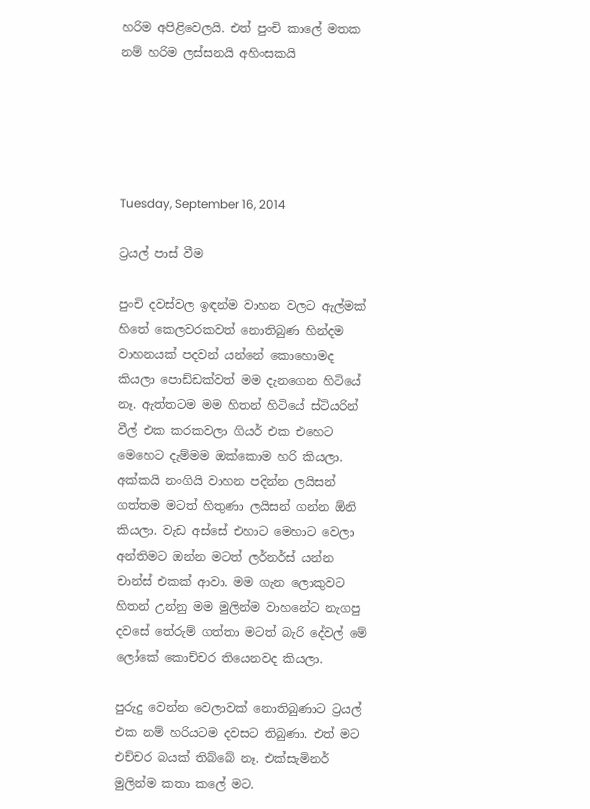හරිම අපිළිවෙලයි. එත් පුංචි කාලේ මතක නම් හරිම ලස්සනයි අහිංසකයි





Tuesday, September 16, 2014

ට්‍රයල් පාස් වීම

පුංචි දවස්වල ඉඳන්ම වාහන වලට ඇල්මක් හිතේ කෙලවරකවත් නොතිබුණ හින්දම වාහනයක් පදවන් යන්නේ කොහොමද කියලා පොඩ්ඩක්වත් මම දැනගෙන හිටියේ නෑ. ඇත්තටම මම හිතන් හිටියේ ස්ටියරින් වීල් එක කරකවලා ගියර් එක එහෙට මෙහෙට දැම්මම ඔක්කොම හරි කියලා. අක්කයි නංගියි වාහන පදින්න ලයිසන් ගත්තම මටත් හිතුණා ලයිසන් ගන්න ඕනි කියලා. වැඩ අස්සේ එහාට මෙහාට වෙලා අන්තිමට ඔන්න මටත් ලර්නර්ස් යන්න චාන්ස් එකක් ආවා. මම ගැන ලොකුවට හිතන් උන්නු මම මුලින්ම වාහනේට නැගපු දවසේ තේරුම් ගත්තා මටත් බැරි දේවල් මේ ලෝකේ කොච්චර තියෙනවද කියලා.

පුරුදු වෙන්න වෙලාවක් නොතිබුණාට ට්‍රයල් එක නම් හරියටම දවසට තිබුණා. එත් මට එච්චර බයක් තිබ්බේ නෑ. එක්සැමිනර් මුලින්ම කතා කලේ මට.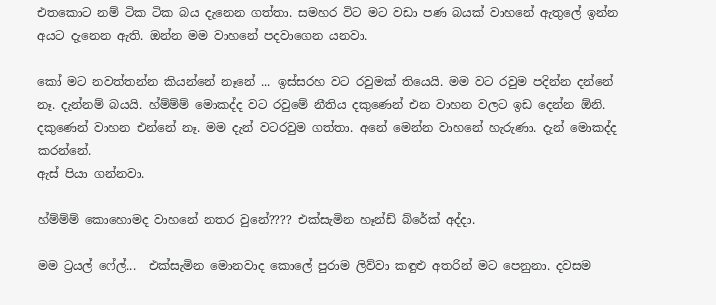එතකොට නම් ටික ටික බය දැනෙන ගත්තා. සමහර විට මට වඩා පණ බයක් වාහනේ ඇතුලේ ඉන්න අයට දැනෙන ඇති. ඔන්න මම වාහනේ පදවාගෙන යනවා.

කෝ මට නවත්තන්න කියන්නේ නෑනේ ... ඉස්සරහ වට රවුමක් තියෙයි. මම වට රවුම පදින්න දන්නේ නෑ. දැන්නම් බයයි. හ්ම්ම්ම් මොකද්ද වට රවුමේ නීතිය දකුණෙන් එන වාහන වලට ඉඩ දෙන්න ඕනි. දකුණෙන් වාහන එන්නේ නෑ. මම දැන් වටරවුම ගත්තා. අනේ මෙන්න වාහනේ හැරුණා. දැන් මොකද්ද කරන්නේ.
ඇස් පියා ගන්නවා.

හ්ම්ම්ම් කොහොමද වාහනේ නතර වුනේ???? එක්සැමින හෑන්ඩ් බ්රේක් අද්දා.

මම ට්‍රයල් ෆේල්...  එක්සැමින මොනවාද කොලේ පුරාම ලිව්වා කඳුළු අතරින් මට පෙනුනා. දවසම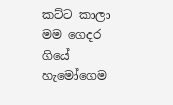කට්ට කාලා මම ගෙදර ගියේ හැමෝගෙම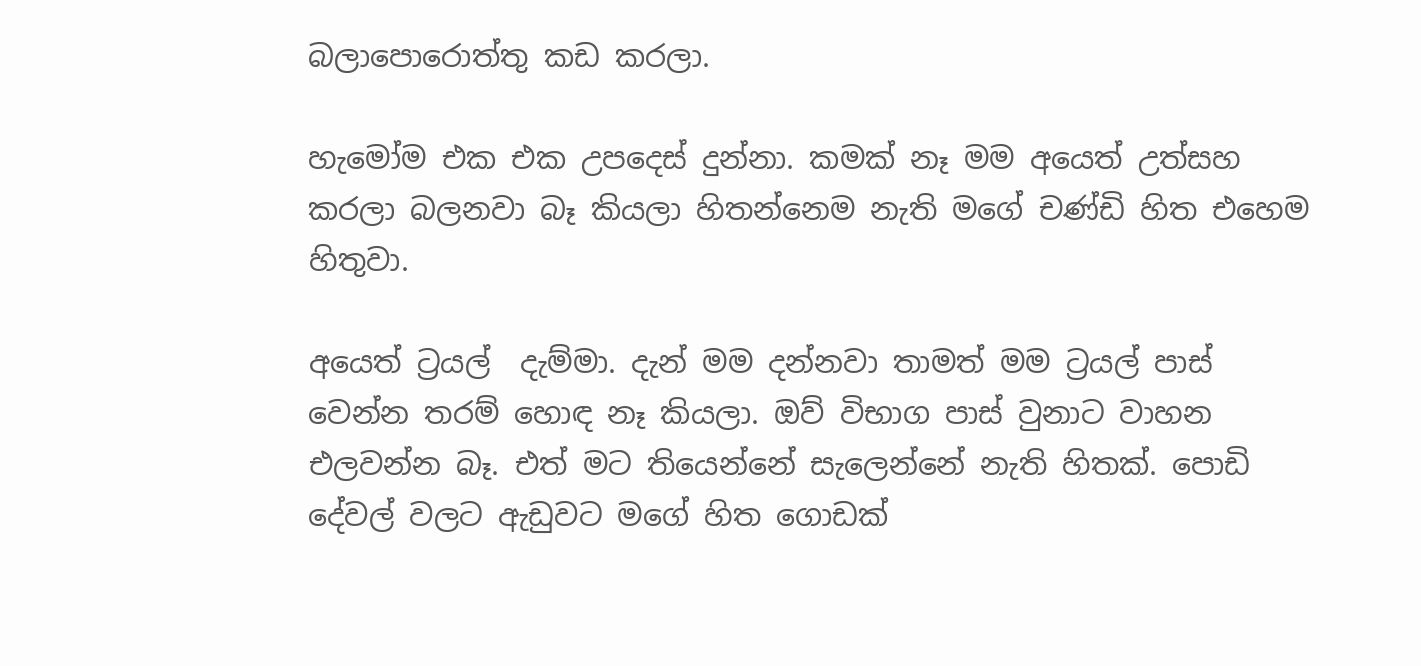බලාපොරොත්තු කඩ කරලා.

හැමෝම එක එක උපදෙස් දුන්නා. කමක් නෑ මම අයෙත් උත්සහ කරලා බලනවා බෑ කියලා හිතන්නෙම නැති මගේ චණ්ඩි හිත එහෙම හිතුවා.

අයෙත් ට්‍රයල්  දැම්මා. දැන් මම දන්නවා තාමත් මම ට්‍රයල් පාස් වෙන්න තරම් හොඳ නෑ කියලා. ඔව් විභාග පාස් වුනාට වාහන එලවන්න බෑ. එත් මට තියෙන්නේ සැලෙන්නේ නැති හිතක්. පොඩි දේවල් වලට ඇඩුවට මගේ හිත ගොඩක්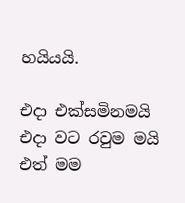හයියයි.

එදා එක්සමිනමයි එදා වට රවුම මයි  එත් මම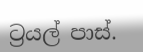ට්‍රයල් පාස්.